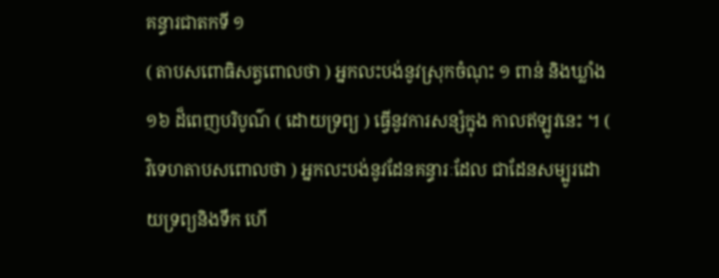គន្ធារជាតកទី ១
( តាបសពោធិសត្វពោលថា ) អ្នកលះបង់នូវស្រុកចំណុះ ១ ពាន់ និងឃ្លាំង ១៦ ដ៏ពេញបរិបូណ៌ ( ដោយទ្រព្យ ) ធ្វើនូវការសន្សំក្នុង កាលឥឡូវនេះ ។ ( វិទេហតាបសពោលថា ) អ្នកលះបង់នូវដែនគន្ធារៈដែល ជាដែនសម្បូរដោយទ្រព្យនិងទឹក ហើ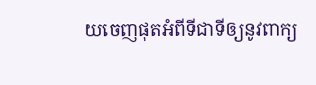យចេញផុតអំពីទីជាទីឲ្យនូវពាក្យ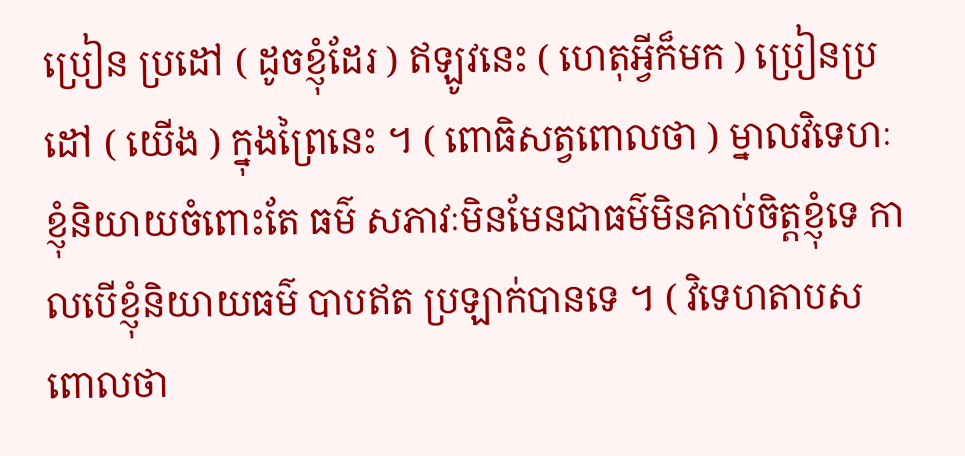ប្រៀន ប្រដៅ ( ដូចខ្ញុំដែរ ) ឥឡូវនេះ ( ហេតុអ្វីក៏មក ) ប្រៀនប្រដៅ ( យើង ) ក្នុងព្រៃនេះ ។ ( ពោធិសត្វពោលថា ) ម្នាលវិទេហៈ ខ្ញុំនិយាយចំពោះតែ ធម៌ សភាវៈមិនមែនជាធម៌មិនគាប់ចិត្តខ្ញុំទេ កាលបើខ្ញុំនិយាយធម៌ បាបឥត ប្រឡាក់បានទេ ។ ( វិទេហតាបសពោលថា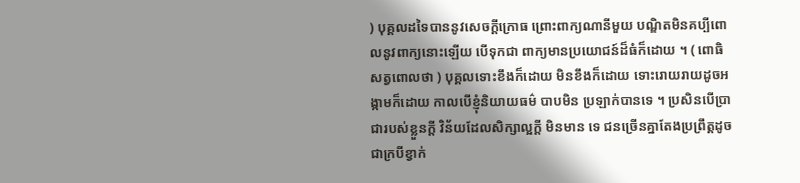) បុគ្គលដទៃបាននូវសេចក្តីក្រោធ ព្រោះពាក្យណានីមួយ បណ្ឌិតមិនគប្បីពោលនូវពាក្យនោះឡើយ បើទុកជា ពាក្យមានប្រយោជន៍ដ៏ធំក៏ដោយ ។ ( ពោធិសត្វពោលថា ) បុគ្គលទោះខឹងក៏ដោយ មិនខឹងក៏ដោយ ទោះរោយរាយដូចអង្កាមក៏ដោយ កាលបើខ្ញុំនិយាយធម៌ បាបមិន ប្រឡាក់បានទេ ។ ប្រសិនបើប្រាជារបស់ខ្លួនក្តី វិន័យដែលសិក្សាល្អក្តី មិនមាន ទេ ជនច្រើនគ្នាតែងប្រព្រឹត្តដូចជាក្របីខ្វាក់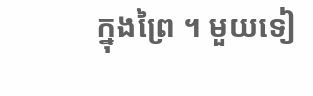ក្នុងព្រៃ ។ មួយទៀ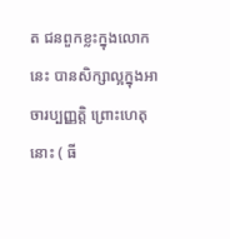ត ជនពួកខ្លះក្នុងលោកនេះ បានសិក្សាល្អក្នុងអាចារប្បញ្ញត្តិ ព្រោះហេតុនោះ ( ធី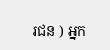រជន ) អ្នក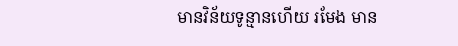មានវិន័យទូន្មានហើយ រមែង មាន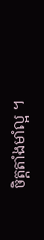ចិត្តតាំងមាំល្អ ។